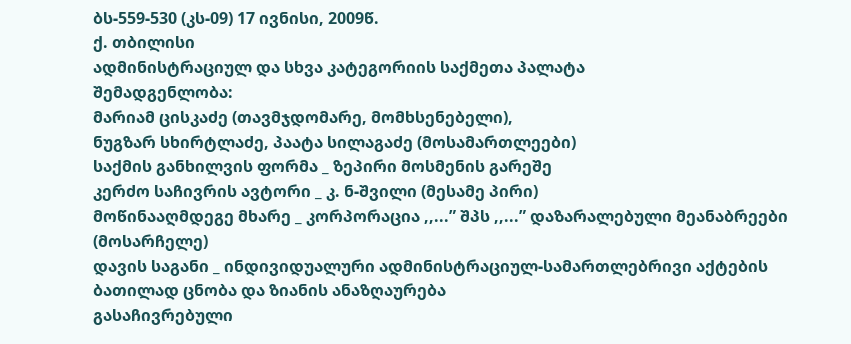ბს-559-530 (კს-09) 17 ივნისი, 2009წ.
ქ. თბილისი
ადმინისტრაციულ და სხვა კატეგორიის საქმეთა პალატა
შემადგენლობა:
მარიამ ცისკაძე (თავმჯდომარე, მომხსენებელი),
ნუგზარ სხირტლაძე, პაატა სილაგაძე (მოსამართლეები)
საქმის განხილვის ფორმა _ ზეპირი მოსმენის გარეშე
კერძო საჩივრის ავტორი _ კ. ნ-შვილი (მესამე პირი)
მოწინააღმდეგე მხარე _ კორპორაცია ,,...” შპს ,,...” დაზარალებული მეანაბრეები (მოსარჩელე)
დავის საგანი _ ინდივიდუალური ადმინისტრაციულ-სამართლებრივი აქტების ბათილად ცნობა და ზიანის ანაზღაურება
გასაჩივრებული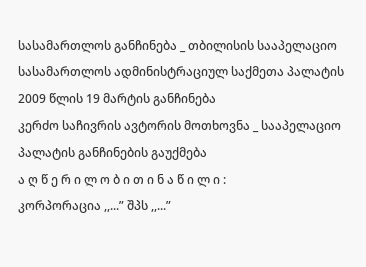სასამართლოს განჩინება _ თბილისის სააპელაციო სასამართლოს ადმინისტრაციულ საქმეთა პალატის 2009 წლის 19 მარტის განჩინება
კერძო საჩივრის ავტორის მოთხოვნა _ სააპელაციო პალატის განჩინების გაუქმება
ა ღ წ ე რ ი ლ ო ბ ი თ ი ნ ა წ ი ლ ი :
კორპორაცია ,,...” შპს ,,...”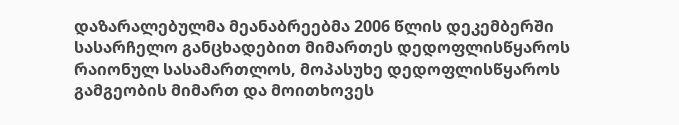დაზარალებულმა მეანაბრეებმა 2006 წლის დეკემბერში სასარჩელო განცხადებით მიმართეს დედოფლისწყაროს რაიონულ სასამართლოს, მოპასუხე დედოფლისწყაროს გამგეობის მიმართ და მოითხოვეს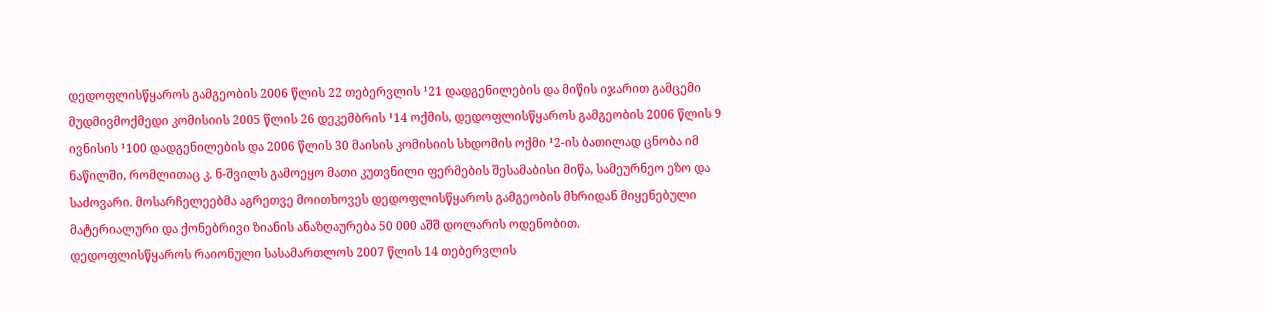დედოფლისწყაროს გამგეობის 2006 წლის 22 თებერვლის ¹21 დადგენილების და მიწის იჯარით გამცემი მუდმივმოქმედი კომისიის 2005 წლის 26 დეკემბრის ¹14 ოქმის, დედოფლისწყაროს გამგეობის 2006 წლის 9 ივნისის ¹100 დადგენილების და 2006 წლის 30 მაისის კომისიის სხდომის ოქმი ¹2-ის ბათილად ცნობა იმ ნაწილში, რომლითაც კ. ნ-შვილს გამოეყო მათი კუთვნილი ფერმების შესამაბისი მიწა, სამეურნეო ეზო და საძოვარი. მოსარჩელეებმა აგრეთვე მოითხოვეს დედოფლისწყაროს გამგეობის მხრიდან მიყენებული მატერიალური და ქონებრივი ზიანის ანაზღაურება 50 000 აშშ დოლარის ოდენობით.
დედოფლისწყაროს რაიონული სასამართლოს 2007 წლის 14 თებერვლის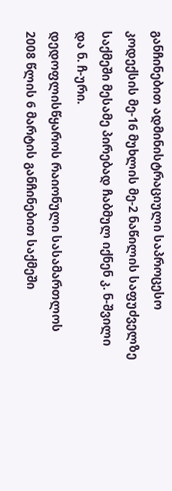განჩინებით ადმინისტრაციული საპროცესო კოდექსის მე-16 მუხლის მე-2 ნაწილის საფუძველზე საქმეში მესამე პირებად ჩაბმულ იქნენ კ. ნ-შვილი და ნ. ჩ-ური.
დედოფლისწყაროს რაიონული სასამართლოს 2008 წლის 6 მარტის განჩინებით საქმეში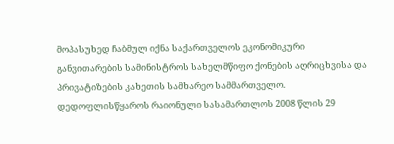მოპასუხედ ჩაბმულ იქნა საქართველოს ეკონომიკური განვითარების სამინისტროს სახელმწიფო ქონების აღრიცხვისა და პრივატიზების კახეთის სამხარეო სამმართველო.
დედოფლისწყაროს რაიონული სასამართლოს 2008 წლის 29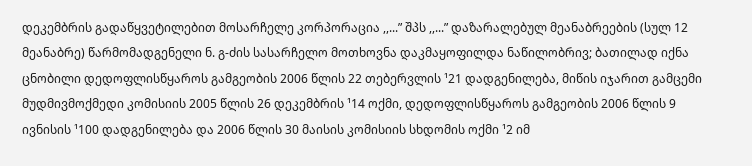დეკემბრის გადაწყვეტილებით მოსარჩელე კორპორაცია ,,...” შპს ,,...” დაზარალებულ მეანაბრეების (სულ 12 მეანაბრე) წარმომადგენელი ნ. გ-ძის სასარჩელო მოთხოვნა დაკმაყოფილდა ნაწილობრივ; ბათილად იქნა ცნობილი დედოფლისწყაროს გამგეობის 2006 წლის 22 თებერვლის ¹21 დადგენილება, მიწის იჯარით გამცემი მუდმივმოქმედი კომისიის 2005 წლის 26 დეკემბრის ¹14 ოქმი, დედოფლისწყაროს გამგეობის 2006 წლის 9 ივნისის ¹100 დადგენილება და 2006 წლის 30 მაისის კომისიის სხდომის ოქმი ¹2 იმ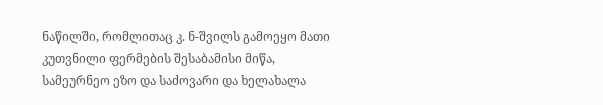ნაწილში, რომლითაც კ. ნ-შვილს გამოეყო მათი კუთვნილი ფერმების შესაბამისი მიწა, სამეურნეო ეზო და საძოვარი და ხელახალა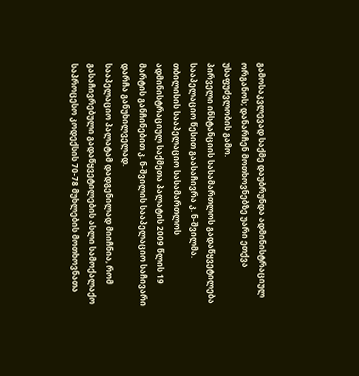გამოსაკვლევად საქმე დაუბრუნდა ადმინისტრაციულ ორგანოს; დანარჩენ მოთხოვნებზე უარი ეთქვა უსაფუძვლობის გამო.
პირველი ინსტანციის სასამართლოს გადაწყვეტილება სააპელაციო წესით გაასაჩივრა კ. ნ-შვილმა.
თბილისის სააპელაციო სასამართლოს ადმინისტრაციულ საქმეთა პალატის 2009 წლის 19 მარტის განჩინებით კ. ნ-შვილის სააპელაციო საჩივარი დარჩა განუხილველად.
სააპელაციო პალატამ დადგენილად მიიჩნია, რომ გასაჩივრებული გადაწყვეტილების ასლი სამოქალაქო საპროცესო კოდექსის 70-78 მუხლების მოთხოვნათა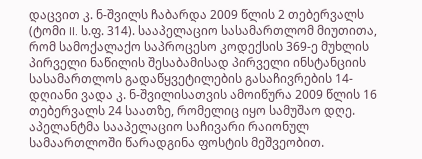დაცვით კ. ნ-შვილს ჩაბარდა 2009 წლის 2 თებერვალს (ტომი II. ს.ფ. 314). სააპელაციო სასამართლომ მიუთითა, რომ სამოქალაქო საპროცესო კოდექსის 369-ე მუხლის პირველი ნაწილის შესაბამისად პირველი ინსტანციის სასამართლოს გადაწყვეტილების გასაჩივრების 14-დღიანი ვადა კ. ნ-შვილისათვის ამოიწურა 2009 წლის 16 თებერვალს 24 საათზე, რომელიც იყო სამუშაო დღე. აპელანტმა სააპელაციო საჩივარი რაიონულ სამაართლოში წარადგინა ფოსტის მეშვეობით.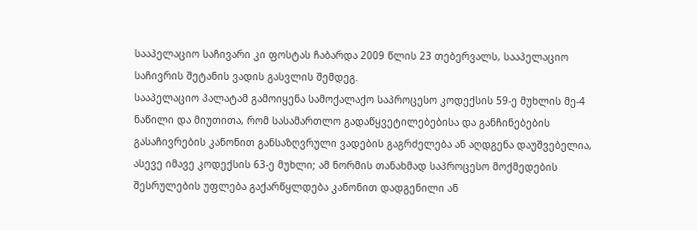სააპელაციო საჩივარი კი ფოსტას ჩაბარდა 2009 წლის 23 თებერვალს, სააპელაციო საჩივრის შეტანის ვადის გასვლის შემდეგ.
სააპელაციო პალატამ გამოიყენა სამოქალაქო საპროცესო კოდექსის 59-ე მუხლის მე-4 ნაწილი და მიუთითა, რომ სასამართლო გადაწყვეტილებებისა და განჩინებების გასაჩივრების კანონით განსაზღვრული ვადების გაგრძელება ან აღდგენა დაუშვებელია, ასევე იმავე კოდექსის 63-ე მუხლი; ამ ნორმის თანახმად საპროცესო მოქმედების შესრულების უფლება გაქარწყლდება კანონით დადგენილი ან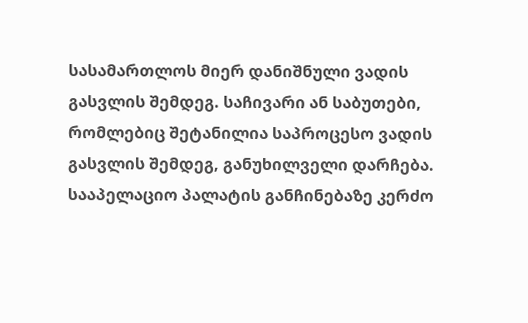სასამართლოს მიერ დანიშნული ვადის გასვლის შემდეგ. საჩივარი ან საბუთები, რომლებიც შეტანილია საპროცესო ვადის გასვლის შემდეგ, განუხილველი დარჩება.
სააპელაციო პალატის განჩინებაზე კერძო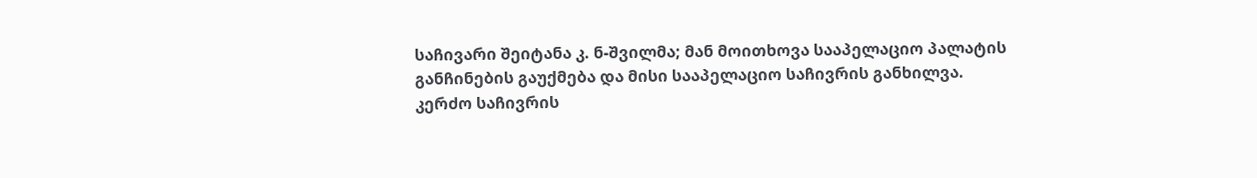საჩივარი შეიტანა კ. ნ-შვილმა; მან მოითხოვა სააპელაციო პალატის განჩინების გაუქმება და მისი სააპელაციო საჩივრის განხილვა.
კერძო საჩივრის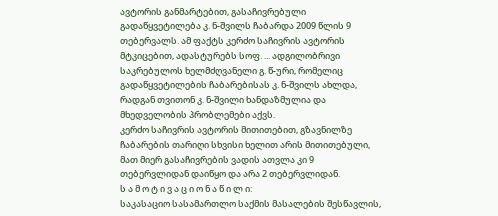ავტორის განმარტებით, გასაჩივრებული გადაწყვეტილება კ. ნ-შვილს ჩაბარდა 2009 წლის 9 თებერვალს. ამ ფაქტს კერძო საჩივრის ავტორის მტკიცებით, ადასტურებს სოფ. ... ადგილობრივი საკრებულოს ხელმძღვანელი გ. წ-ური, რომელიც გადაწყვეტილების ჩაბარებისას კ. ნ-შვილს ახლდა, რადგან თვითონ კ. ნ-შვილი ხანდაზმულია და მხედველობის პრობლემები აქვს.
კერძო საჩივრის ავტორის მითითებით, გზავნილზე ჩაბარების თარიღი სხვისი ხელით არის მითითებული, მათ მიერ გასაჩივრების ვადის ათვლა კი 9 თებერვლიდან დაიწყო და არა 2 თებერვლიდან.
ს ა მ ო ტ ი ვ ა ც ი ო ნ ა წ ი ლ ი:
საკასაციო სასამართლო საქმის მასალების შესწავლის,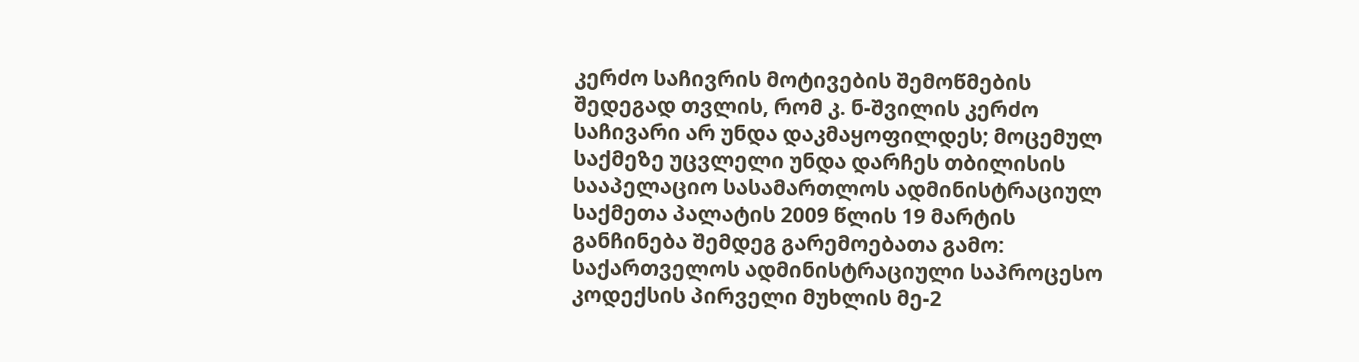კერძო საჩივრის მოტივების შემოწმების შედეგად თვლის, რომ კ. ნ-შვილის კერძო საჩივარი არ უნდა დაკმაყოფილდეს; მოცემულ საქმეზე უცვლელი უნდა დარჩეს თბილისის სააპელაციო სასამართლოს ადმინისტრაციულ საქმეთა პალატის 2009 წლის 19 მარტის განჩინება შემდეგ გარემოებათა გამო:
საქართველოს ადმინისტრაციული საპროცესო კოდექსის პირველი მუხლის მე-2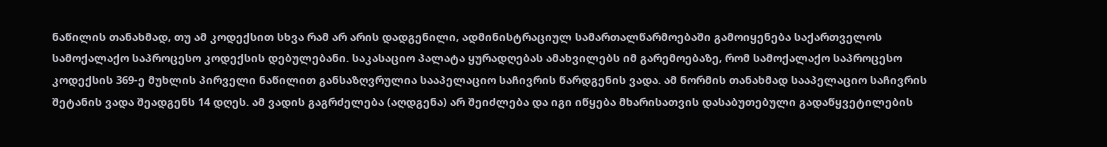ნაწილის თანახმად, თუ ამ კოდექსით სხვა რამ არ არის დადგენილი, ადმინისტრაციულ სამართალწარმოებაში გამოიყენება საქართველოს სამოქალაქო საპროცესო კოდექსის დებულებანი. საკასაციო პალატა ყურადღებას ამახვილებს იმ გარემოებაზე, რომ სამოქალაქო საპროცესო კოდექსის 369-ე მუხლის პირველი ნაწილით განსაზღვრულია სააპელაციო საჩივრის წარდგენის ვადა. ამ ნორმის თანახმად სააპელაციო საჩივრის შეტანის ვადა შეადგენს 14 დღეს. ამ ვადის გაგრძელება (აღდგენა) არ შეიძლება და იგი იწყება მხარისათვის დასაბუთებული გადაწყვეტილების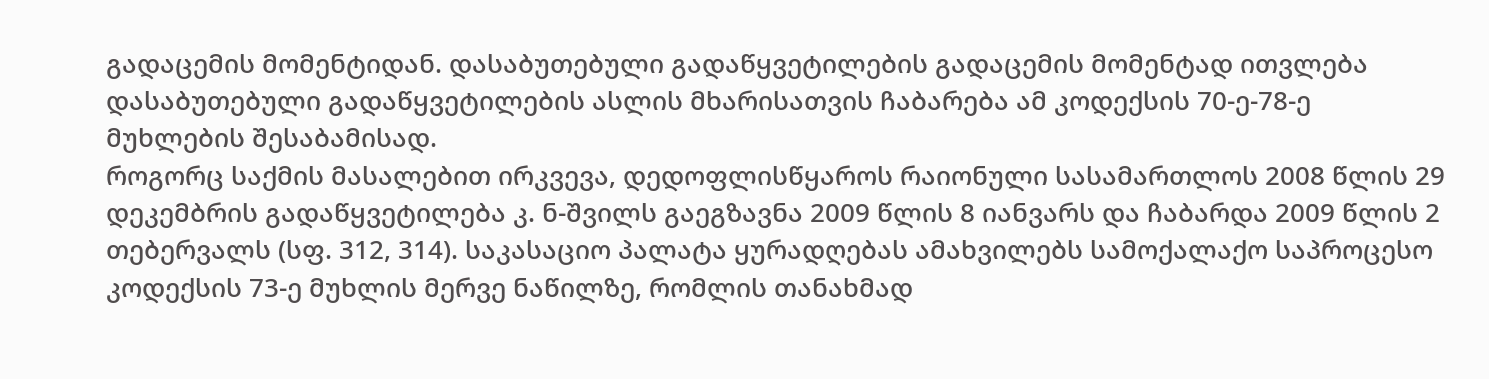გადაცემის მომენტიდან. დასაბუთებული გადაწყვეტილების გადაცემის მომენტად ითვლება დასაბუთებული გადაწყვეტილების ასლის მხარისათვის ჩაბარება ამ კოდექსის 70-ე-78-ე მუხლების შესაბამისად.
როგორც საქმის მასალებით ირკვევა, დედოფლისწყაროს რაიონული სასამართლოს 2008 წლის 29 დეკემბრის გადაწყვეტილება კ. ნ-შვილს გაეგზავნა 2009 წლის 8 იანვარს და ჩაბარდა 2009 წლის 2 თებერვალს (სფ. 312, 314). საკასაციო პალატა ყურადღებას ამახვილებს სამოქალაქო საპროცესო კოდექსის 73-ე მუხლის მერვე ნაწილზე, რომლის თანახმად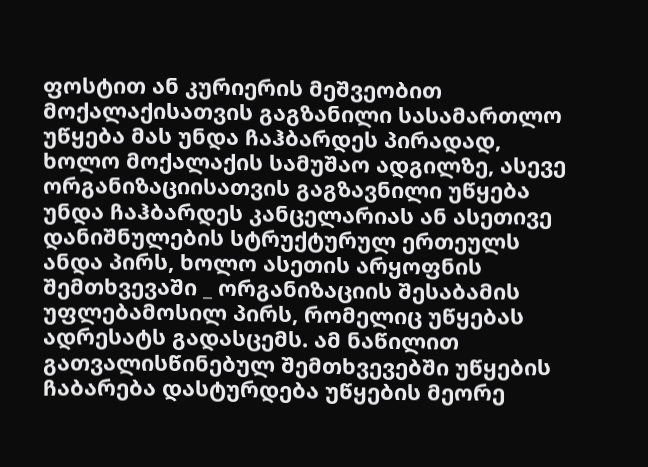ფოსტით ან კურიერის მეშვეობით მოქალაქისათვის გაგზანილი სასამართლო უწყება მას უნდა ჩაჰბარდეს პირადად, ხოლო მოქალაქის სამუშაო ადგილზე, ასევე ორგანიზაციისათვის გაგზავნილი უწყება უნდა ჩაჰბარდეს კანცელარიას ან ასეთივე დანიშნულების სტრუქტურულ ერთეულს ანდა პირს, ხოლო ასეთის არყოფნის შემთხვევაში _ ორგანიზაციის შესაბამის უფლებამოსილ პირს, რომელიც უწყებას ადრესატს გადასცემს. ამ ნაწილით გათვალისწინებულ შემთხვევებში უწყების ჩაბარება დასტურდება უწყების მეორე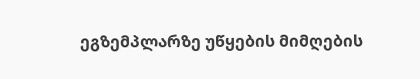ეგზემპლარზე უწყების მიმღების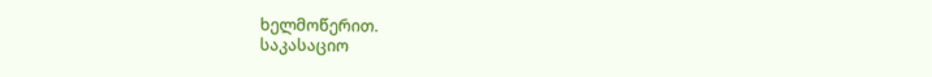ხელმოწერით.
საკასაციო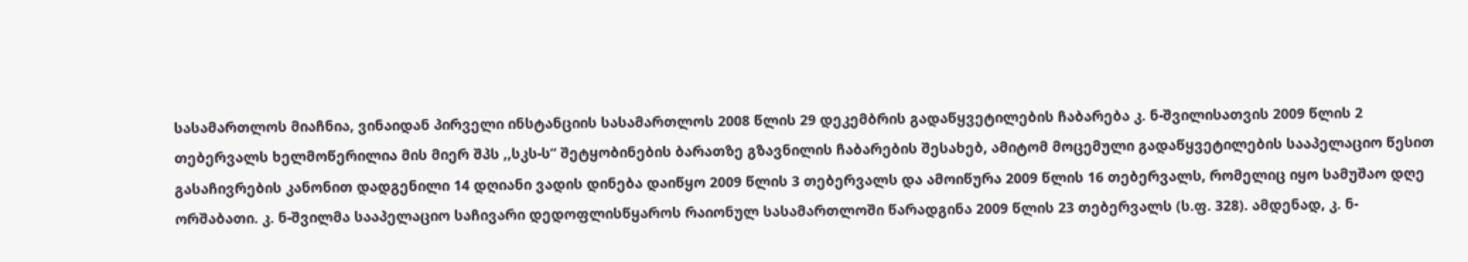სასამართლოს მიაჩნია, ვინაიდან პირველი ინსტანციის სასამართლოს 2008 წლის 29 დეკემბრის გადაწყვეტილების ჩაბარება კ. ნ-შვილისათვის 2009 წლის 2 თებერვალს ხელმოწერილია მის მიერ შპს ,,სკს-ს” შეტყობინების ბარათზე გზავნილის ჩაბარების შესახებ, ამიტომ მოცემული გადაწყვეტილების სააპელაციო წესით გასაჩივრების კანონით დადგენილი 14 დღიანი ვადის დინება დაიწყო 2009 წლის 3 თებერვალს და ამოიწურა 2009 წლის 16 თებერვალს, რომელიც იყო სამუშაო დღე ორშაბათი. კ. ნ-შვილმა სააპელაციო საჩივარი დედოფლისწყაროს რაიონულ სასამართლოში წარადგინა 2009 წლის 23 თებერვალს (ს.ფ. 328). ამდენად, კ. ნ-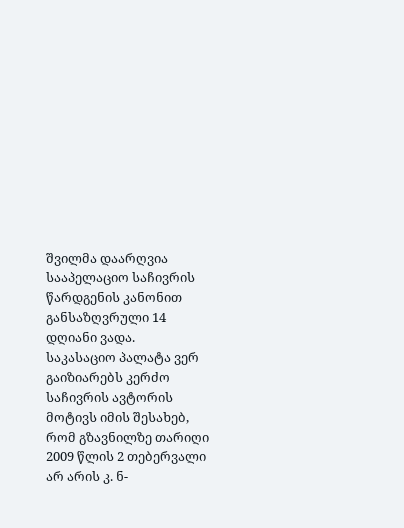შვილმა დაარღვია სააპელაციო საჩივრის წარდგენის კანონით განსაზღვრული 14 დღიანი ვადა.
საკასაციო პალატა ვერ გაიზიარებს კერძო საჩივრის ავტორის მოტივს იმის შესახებ, რომ გზავნილზე თარიღი 2009 წლის 2 თებერვალი არ არის კ. ნ-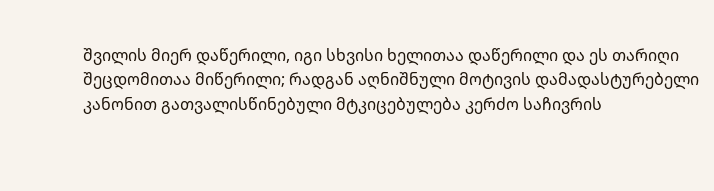შვილის მიერ დაწერილი, იგი სხვისი ხელითაა დაწერილი და ეს თარიღი შეცდომითაა მიწერილი; რადგან აღნიშნული მოტივის დამადასტურებელი კანონით გათვალისწინებული მტკიცებულება კერძო საჩივრის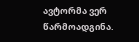ავტორმა ვერ წარმოადგინა.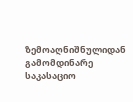ზემოაღნიშნულიდან გამომდინარე საკასაციო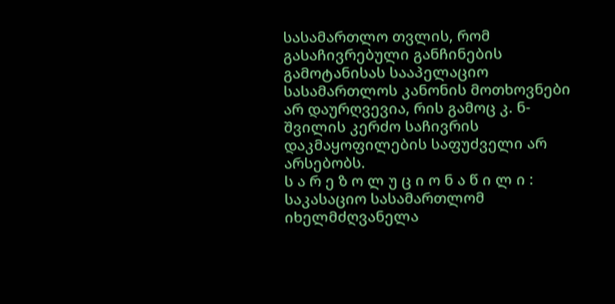სასამართლო თვლის, რომ გასაჩივრებული განჩინების გამოტანისას სააპელაციო სასამართლოს კანონის მოთხოვნები არ დაურღვევია, რის გამოც კ. ნ-შვილის კერძო საჩივრის დაკმაყოფილების საფუძველი არ არსებობს.
ს ა რ ე ზ ო ლ უ ც ი ო ნ ა წ ი ლ ი :
საკასაციო სასამართლომ იხელმძღვანელა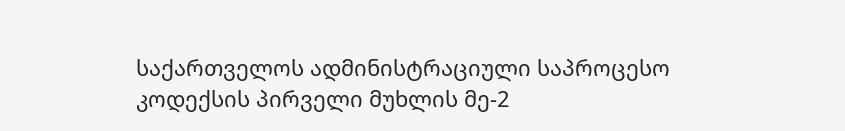საქართველოს ადმინისტრაციული საპროცესო კოდექსის პირველი მუხლის მე-2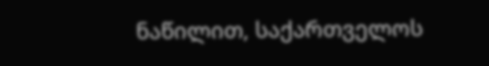ნაწილით, საქართველოს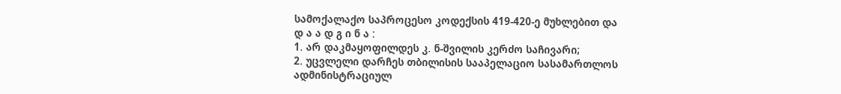სამოქალაქო საპროცესო კოდექსის 419-420-ე მუხლებით და
დ ა ა დ გ ი ნ ა :
1. არ დაკმაყოფილდეს კ. ნ-შვილის კერძო საჩივარი;
2. უცვლელი დარჩეს თბილისის სააპელაციო სასამართლოს ადმინისტრაციულ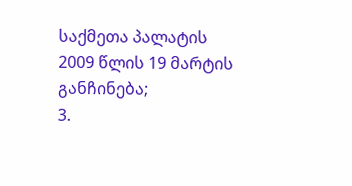საქმეთა პალატის 2009 წლის 19 მარტის განჩინება;
3.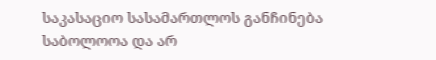საკასაციო სასამართლოს განჩინება საბოლოოა და არ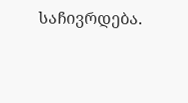საჩივრდება.